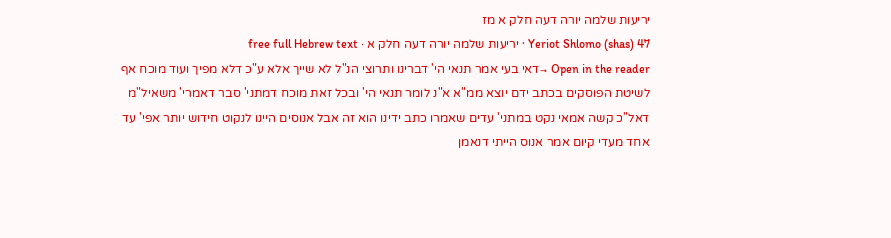יריעות שלמה יורה דעה חלק א מז
Yeriot Shlomo (shas) 47 · יריעות שלמה יורה דעה חלק א · free full Hebrew text
Open in the reader →דאי בעי אמר תנאי הי' דברינו ותרוצי הנ"ל לא שייך אלא ע"כ דלא מפיך ועוד מוכח אף לשיטת הפוסקים בכתב ידם יוצא ממ"א א"נ לומר תנאי הי' ובכל זאת מוכח דמתני' סבר דאמרי' משאיל"מ דאל"כ קשה אמאי נקט במתני' עדים שאמרו כתב ידינו הוא זה אבל אנוסים היינו לנקוט חידוש יותר אפי' עד אחד מעדי קיום אמר אנוס הייתי דנאמן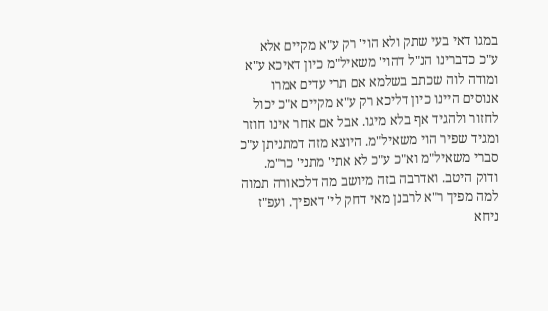במגו דאי בעי שתק ולא הוי' רק ע"א מקיים אלא ע"כ כדברינו הנ"ל דהוי' משאיל"מ כיון דאיכא ע"א ומודה לוה שכתב בשלמא אם תרי עדים אמרו אנוסים היינו כיון דליכא רק ע"א מקיים א"כ יכול לחזור ולהגיד אף בלא מיגו. אבל אם אחר אינו חוזר ומגיד שפיר הוי משאיל"מ. היוצא מזה דמתניתן ע"כ סברי משאיל"מ וא"כ ע"כ לא אתי' מתני' כר"מ. ודוק היטב. ואדרבה בזה מיושב מה דלכאורה תמוה למה מפיך ר"א לרבנן מאי דחק לי' דאפיך. ועפ"ז ניחא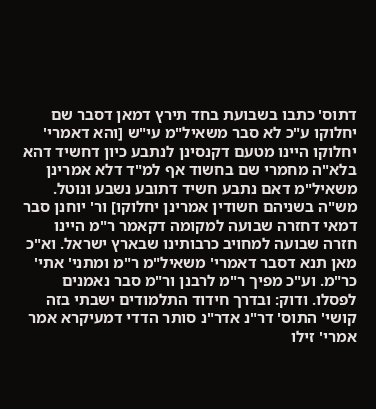דתוס' כתבו בשבועת בחד תירץ דמאן דסבר שם יחלוקו ע"כ לא סבר משאיל"מ עי"ש [והא דאמרי' יחלוקו היינו מטעם דקנסינן לנתבע כיון דחשיד דהא בלא"ה מחמרי שם בחשוד אף למ"ד דלא אמרינן משאיל"מ דאם נתבע חשיד דתובע נשבע ונוטל. מש"ה בשניהם חשודין אמרינן יחלוקו] ור' יוחנן סבר דמאי דחזרה שבועה למקומה דקאמר ר"מ היינו חזרה שבועה למחויב כרבותינו שבארץ ישראל. וא"כ מאן תנא דסבר דאמרי' משאיל"מ ר"מ ומתני' אתי' כר"מ. וע"כ מפיך ר"מ לרבנן ור"מ סבר נאמנים לפסלו. ודוק: ובדרך חידוד התלמודים ישבתי בזה קושי' התוס' דר"נ אדר"נ סותר הדדי דמעיקרא אמר אמרי' זילו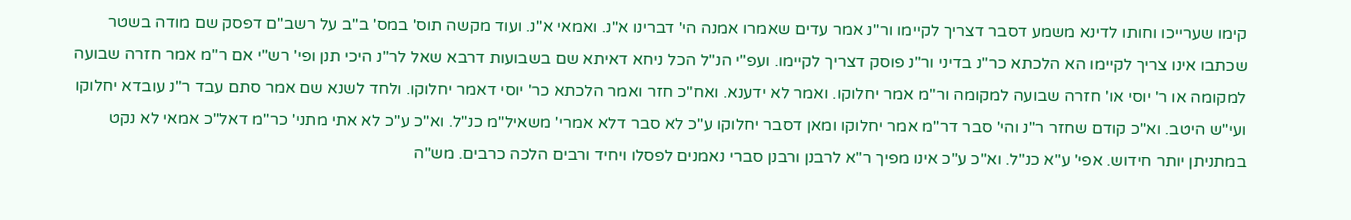קימו שערייכו וחותו לדינא משמע דסבר דצריך לקיימו ור"נ אמר עדים שאמרו אמנה הי' דברינו א"נ. ואמאי א"נ. ועוד מקשה תוס' במס' ב"ב על רשב"ם דפסק שם מודה בשטר שכתבו אינו צריך לקיימו הא הלכתא כר"נ בדיני ור"נ פוסק דצריך לקיימו. ועפ"י הנ"ל הכל ניחא דאיתא שם בשבועות דרבא שאל לר"נ היכי תנן ופי' רש"י אם ר"מ אמר חזרה שבועה למקומה או ר' יוסי או' חזרה שבועה למקומה ור"מ אמר יחלוקו. ואמר לא ידענא. ואח"כ חזר ואמר הלכתא כר' יוסי דאמר יחלוקו. ולחד לשנא שם אמר סתם עבד ר"נ עובדא יחלוקו ועי"ש היטב. וא"כ קודם שחזר ר"נ והי' סבר דר"מ אמר יחלוקו ומאן דסבר יחלוקו ע"כ לא סבר דלא אמרי' משאיל"מ כנ"ל. וא"כ ע"כ לא אתי מתני' כר"מ דאל"כ אמאי לא נקט במתניתן יותר חידוש. אפי' ע"א כנ"ל. וא"כ ע"כ אינו מפיך ר"א לרבנן ורבנן סברי נאמנים לפסלו ויחיד ורבים הלכה כרבים. מש"ה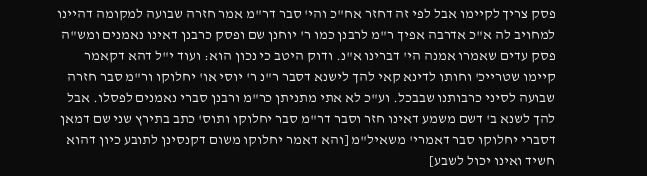פסק צריך לקיימו אבל לפי זה דחזר אח"כ והי' סבר דר"מ אמר חזרה שבועה למקומה דהיינו למחויב לה א"כ אדרבה אפיך ר"מ לרבנן כמו ר' יוחנן שם ופסק כרבנן דאינו נאמנים ומש"ה פסק עדים שאמרו אמנה הי' דברינו א"נ. ודוק היטב כי נכון הוא: ועוד י"ל דהא דקאמר קיימו שטרייכ' וחותו לדינא קאי להך לישנא דסבר ר"נ ר' יוסי או' יחלוקו ור"מ סבר חזרה שבועה לסיני כרבותנו שבבכל. וע"כ לא אתי מתניתן כר"מ ורבנן סברי נאמנים לפסלו. אבל להך לשנא ב' דשם משמע דאינו חזר וסבר דר"מ סבר יחלוקו ותוס' כתב בתירץ שני שם דמאן דסברי יחלוקו סבר דאמרי' משאיל"מ [והא דאמר יחלוקו משום דקנסינן לתובע כיון דהוא חשיד ואינו יכול לשבע]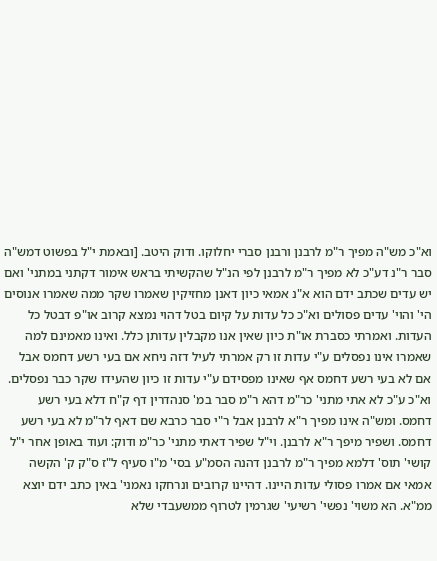וא"כ מש"ה מפיך ר"מ לרבנן ורבנן סברי יחלוקו. ודוק היטב. [ובאמת י"ל בפשוט דמש"ה סבר ר"נ דע"כ לא מפיך ר"מ לרבנן לפי הנ"ל שהקשיתי בראש אימור דקתני במתני' ואם יש עדים שכתב ידם הוא א"נ אמאי כיון דאנן מחזיקין שאמרו שקר ממה שאמרו אנוסים הי' והוי' עדים פסולים וא"כ כל עדות על קיום בטל דהוי נמצא קרוב או"פ דבטל כל העדות. ואמרתי כסברת או"ת כיון שאין אנו מקבלין עדותן כלל. ואינו מאמינם למה שאמרו אינו נפסלים ע"י עדות זו רק אמרתי לעיל דזה ניחא אם בעי רשע דחמס אבל אם לא בעי רשע דחמס אף שאינו מפסידם ע"י עדות זו כיון שהעידו שקר כבר נפסלים. וא"כ ע"כ לא אתי מתני' כר"מ דהא ר"מ סבר במ' סנהדרין דף ק"ח דלא בעי רשע דחמס. ומש"ה אינו מפיך ר"א לרבנן אבל ר"י סבר כרבא שם דאף לר"מ לא בעי רשע דחמס. ושפיר מיפך ר"א לרבנן. וי"ל שפיר דאתי מתני' כר"מ ודוק: ועוד באופן אחר י"ל קושי' תוס' דלמא מפיך ר"מ לרבנן דהנה הסמ"ע בסי' מ"ו סעיף ל"ז ס"ק ק' הקשה אמאי אם אמרו פסולי עדות היינו. דהיינו קרובים ונרחקו נאמני' באין כתב ידם יוצא ממ"א. הא משוי' נפשי' רשיעי' שגרמין לטרוף ממשעבדי שלא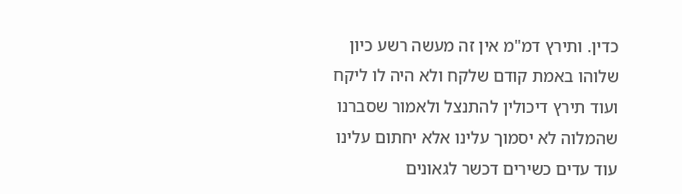כדין. ותירץ דמ"מ אין זה מעשה רשע כיון שלוהו באמת קודם שלקח ולא היה לו ליקח ועוד תירץ דיכולין להתנצל ולאמור שסברנו שהמלוה לא יסמוך עלינו אלא יחתום עלינו עוד עדים כשירים דכשר לגאונים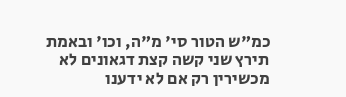כמ"ש הטור סי' מ"ה, וכו' ובאמת תירץ שני קשה קצת דגאונים לא מכשירין רק אם לא ידענו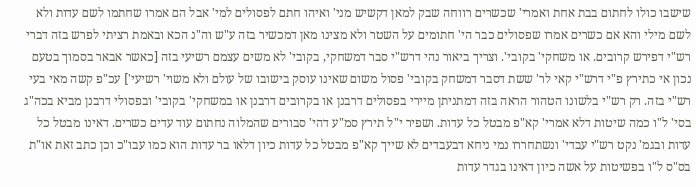שישבו כולו לחתום בבת אחת ואמרי' שכשרים רווחה שבק למאן דקשיש מני' ואיהו חתם לפסולים למי' אבל הם אמרו שחתמו לשם עדות ולא לשם מילי והא אם כשרים אמרו שפסולים כבר הי' חתומים על השטר ולא מצינו מאן דמכשיר בזה ע"ש וה"נ הכא ובאמת רציתי לפרש בזה דברי רש"י דפירש קרובים. או משחקי' בקובי'. וצריך ביאור נהי דרש"י סבר דמשחקי, בקובי' לא משים עצמם רשיעי בזה [כאשר אבאר בסמוך בטעם נכון אי כתירץ פ"י דרש"י קאי לר' ששת דסבר דמשחק בקובי' פסול משום שאינו עוסק בישובו של עולם ולא משוי' רשיעי'] עכ"פ קשה מאי בעי רש"י בזה. רק רש"י בלשונו הטהור הראה בזה דמתניתן מיירי בפסולים דרבנן או בקרובים דרבנן או במשחקי' בקובי' ובפסולי דרבנן מביא בכה"ג בסי' ל"ו כמה שיטות דלא אמרי' קא"פ מבטל כל עדות. ושפיר י"ל תירץ סמ"ע דהי' סבורים שהמלוה נחתום עוד עדים כשרים. דאינו מבטל כל עדות ובגמ' נקט רש"י עבדי' ונשתחררו נמי ניחא דבעבדים לא שייך קא"פ מבטל כל עדות כיון דלאו בר עדות הוא כמו עבו"כ וכן כתב זאת או"ת בס"ס ל"ו בפשיטות על אשה כיון דאינו בגדר עדות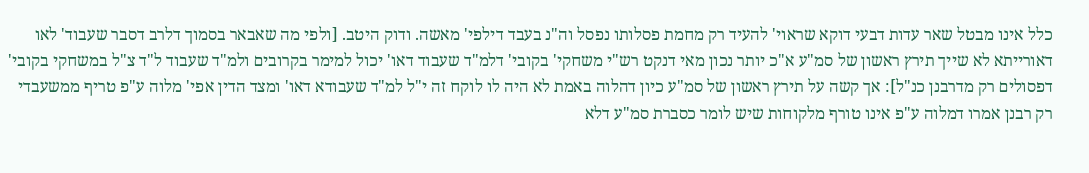כלל אינו מבטל שאר עדות דבעי דוקא שראוי' להעיד רק מחמת פסלותו נפסל וה"נ בעבד דילפי' מאשה. ודוק היטב. [ולפי מה שאבאר בסמוך דלרב דסבר שעבוד' לאו דאורייתא לא שייך תירץ ראשון של סמ"ע א"כ יותר נכון מאי דנקט רש"י משחקי' בקובי' דלמ"ד שעבוד דאו' יכול למימר בקרובים ולמ"ד שעבוד ל"ד צ"ל במשחקי בקובי' דפסולים רק מדרבנן כנ"ל]: אך קשה על תירץ ראשון של סמ"ע כיון דהלוה באמת לא היה לו לוקח זה י"ל למ"ד שעבודא דאו' ומצד הדין אפי' מלוה ע"פ טריף ממשעבדי רק רבנן אמרו דמלוה ע"פ אינו טורף מלקוחות שיש לומר כסברת סמ"ע דלא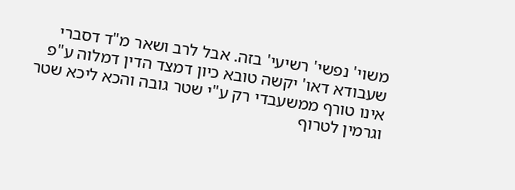משוי' נפשי' רשיעי' בזה. אבל לרב ושאר מ"ד דסברי שעבודא דאו' יקשה טובא כיון דמצד הדין דמלוה ע"פ אינו טורף ממשעבדי רק ע"י שטר גובה והכא ליכא שטר וגרמין לטרוף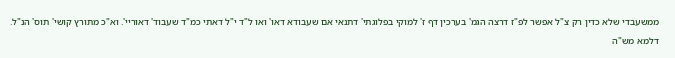ממשעבדי שלא כדין רק צ"ל אפשר לפ"ז דרצה הגמ' בערכין דף ז' למוקי בפלוגתי' דתנאי אם שעבודא דאו' ואו ל"ד י"ל דאתי כמ"ד שעבוד' דאוריי'. וא"כ מתורץ קושי' תוס' הנ"ל. דלמא מש"ה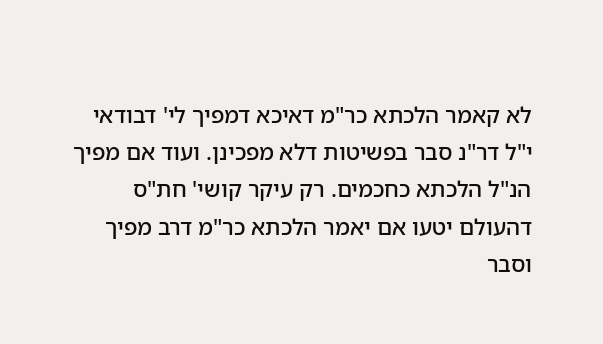לא קאמר הלכתא כר"מ דאיכא דמפיך לי' דבודאי י"ל דר"נ סבר בפשיטות דלא מפכינן. ועוד אם מפיך הנ"ל הלכתא כחכמים. רק עיקר קושי' חת"ס דהעולם יטעו אם יאמר הלכתא כר"מ דרב מפיך וסבר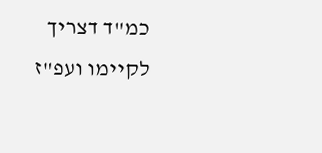כמ"ד דצריך לקיימו ועפ"ז